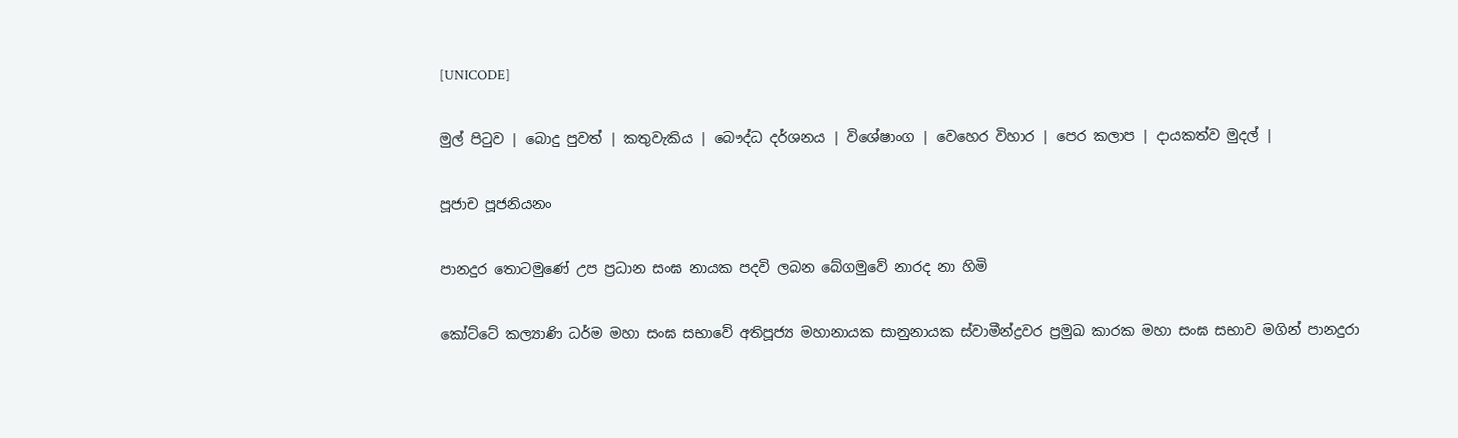[UNICODE]

මුල් පිටුව | බොදු පුවත් | කතුවැකිය | බෞද්ධ දර්ශනය | විශේෂාංග | වෙහෙර විහාර | පෙර කලාප | දායකත්ව මුදල් |

පූජාච පූජනියනං

පානදුර තොටමුණේ උප ප්‍රධාන සංඝ නායක පදවි ලබන බේගමුවේ නාරද නා හිමි

කෝට්ටේ කල්‍යාණි ධර්ම මහා සංඝ සභාවේ අතිපූජ්‍ය මහානායක සානුනායක ස්වාමීන්ද්‍රවර ප්‍රමුඛ කාරක මහා සංඝ සභාව මගින් පානදුරා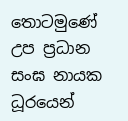තොටමුණේ උප ප්‍රධාන සංඝ නායක ධූරයෙන්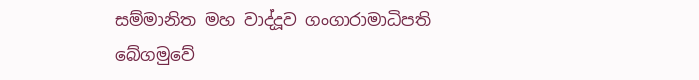සම්මානිත මහ වාද්දූව ගංගාරාමාධිපති බේගමුවේ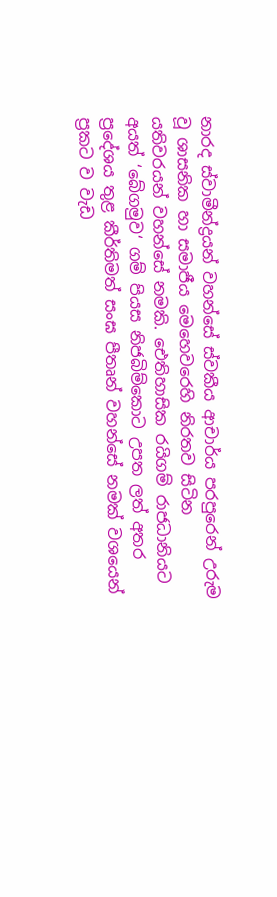නාරද ස්වාමීන්ද්‍රයන් වහන්සේ ස්වකීය ආචාර්ය පරපුරෙන් උරුම වූ ශාසනික හා සමාජීය මෙහෙවරෙහි නිරතව සිටින යතිවරයන් වහන්සේ නමකි. ඓතිහාසික රයිගම් රාජධානියට අයත් ‘බේගමුව‘ ගම් පියස නිජබිම්කොට උපත ලත් අතර ප්‍රදේශය තුළ කීර්තිමත් සංඝ පීතෘන් වහන්සේ නමක් වශයෙන් ප්‍රකට ව වැඩ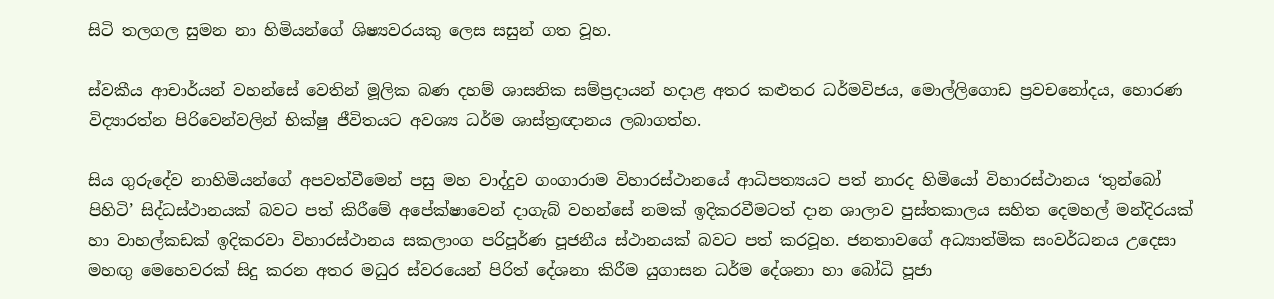සිටි තලගල සුමන නා හිමියන්ගේ ශිෂ්‍යවරයකු ලෙස සසුන් ගත වූහ.

ස්වකීය ආචාර්යන් වහන්සේ වෙතින් මූලික බණ දහම් ශාසනික සම්ප්‍රදායන් හදාළ අතර කළුතර ධර්මවිජය, මොල්ලිගොඩ ප්‍රවචනෝදය, හොරණ විද්‍යාරත්න පිරිවෙන්වලින් භික්ෂු ජීවිතයට අවශ්‍ය ධර්ම ශාස්ත්‍රඥානය ලබාගත්හ.

සිය ගුරුදේව නාහිමියන්ගේ අපවත්වීමෙන් පසු මහ වාද්දුව ගංගාරාම විහාරස්ථානයේ ආධිපත්‍යයට පත් නාරද හිමියෝ විහාරස්ථානය ‘තුන්බෝ පිහිටි’ සිද්ධස්ථානයක් බවට පත් කිරීමේ අපේක්ෂාවෙන් දාගැබ් වහන්සේ නමක් ඉදිකරවීමටත් දාන ශාලාව පුස්තකාලය සහිත දෙමහල් මන්දිරයක් හා වාහල්කඩක් ඉදිකරවා විහාරස්ථානය සකලාංග පරිපූර්ණ පූජනීය ස්ථානයක් බවට පත් කරවූහ. ජනතාවගේ අධ්‍යාත්මික සංවර්ධනය උදෙසා මහඟු මෙහෙවරක් සිදු කරන අතර මධුර ස්වරයෙන් පිරිත් දේශනා කිරීම යුගාසන ධර්ම දේශනා හා බෝධි පූජා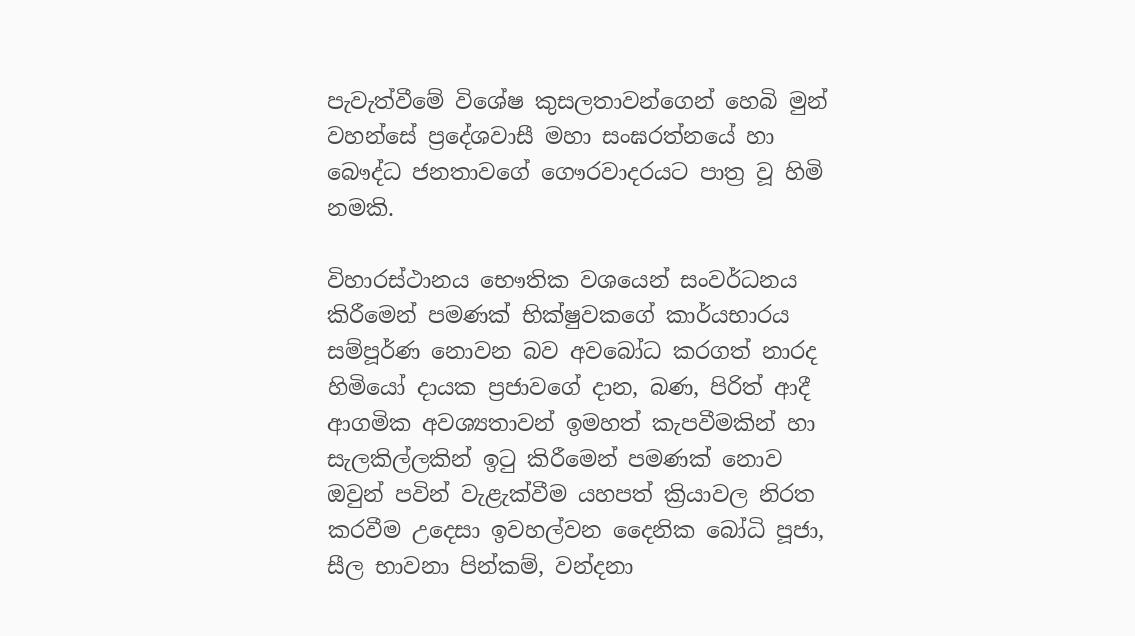පැවැත්වීමේ විශේෂ කුසලතාවන්ගෙන් හෙබි මුන් වහන්සේ ප්‍රදේශවාසී මහා සංඝරත්නයේ හා බෞද්ධ ජනතාවගේ ගෞරවාදරයට පාත්‍ර වූ හිමි නමකි.

විහාරස්ථානය භෞතික වශයෙන් සංවර්ධනය කිරීමෙන් පමණක් භික්ෂුවකගේ කාර්යභාරය සම්පූර්ණ නොවන බව අවබෝධ කරගත් නාරද හිමියෝ දායක ප්‍රජාවගේ දාන, බණ, පිරිත් ආදී ආගමික අවශ්‍යතාවන් ඉමහත් කැපවීමකින් හා සැලකිල්ලකින් ඉටු කිරීමෙන් පමණක් නොව ඔවුන් පවින් වැළැක්වීම යහපත් ක්‍රියාවල නිරත කරවීම උදෙසා ඉවහල්වන දෛනික බෝධි පූජා, සීල භාවනා පින්කම්, වන්දනා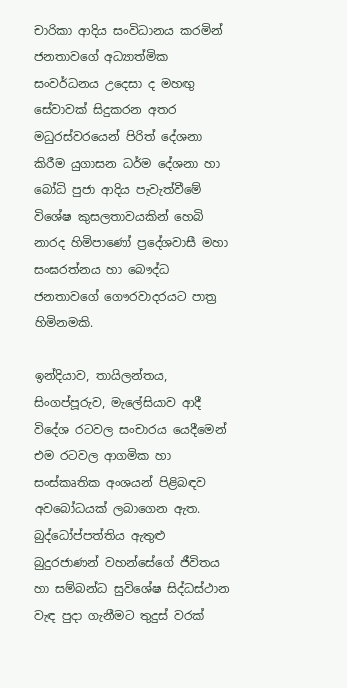චාරිකා ආදිය සංවිධානය කරමින් ජනතාවගේ අධ්‍යාත්මික සංවර්ධනය උදෙසා ද මහඟු සේවාවක් සිදුකරන අතර මධුරස්වරයෙන් පිරිත් දේශනා කිරීම යුගාසන ධර්ම දේශනා හා බෝධි පුජා ආදිය පැවැත්වීමේ විශේෂ කුසලතාවයකින් හෙබි නාරද හිමිපාණෝ ප්‍රදේශවාසී මහා සංඝරත්නය හා බෞද්ධ ජනතාවගේ ගෞරවාදරයට පාත්‍ර හිමිනමකි.

ඉන්දියාව, තායිලන්තය, සිංගප්පූරුව, මැලේසියාව ආදී විදේශ රටවල සංචාරය යෙදීමෙන් එම රටවල ආගමික හා සංස්කෘතික අංශයන් පිළිබඳව අවබෝධයක් ලබාගෙන ඇත. බුද්ධෝප්පත්තිය ඇතුළු බුදුරජාණන් වහන්සේගේ ජීවිතය හා සම්බන්ධ සුවිශේෂ සිද්ධස්ථාන වැඳ පුදා ගැනීමට තුදුස් වරක්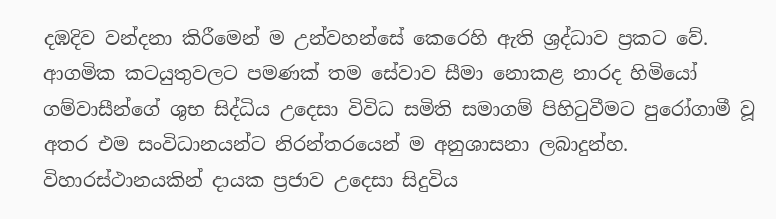දඹදිව වන්දනා කිරීමෙන් ම උන්වහන්සේ කෙරෙහි ඇති ශ්‍රද්ධාව ප්‍රකට වේ. ආගමික කටයුතුවලට පමණක් තම සේවාව සීමා නොකළ නාරද හිමියෝ ගම්වාසීන්ගේ ශුභ සිද්ධිය උදෙසා විවිධ සමිති සමාගම් පිහිටුවීමට පුරෝගාමී වූ අතර එම සංවිධානයන්ට නිරන්තරයෙන් ම අනුශාසනා ලබාදුන්හ. විහාරස්ථානයකින් දායක ප්‍රජාව උදෙසා සිදුවිය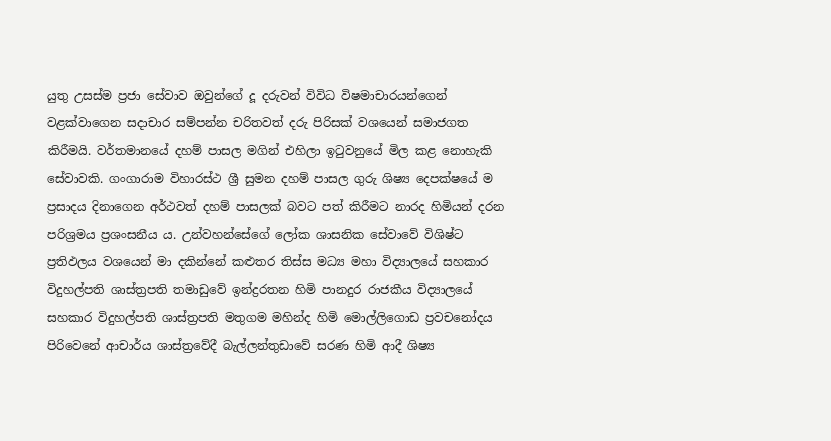යුතු උසස්ම ප්‍රජා සේවාව ඔවුන්ගේ දූ දරුවන් විවිධ විෂමාචාරයන්ගෙන් වළක්වාගෙන සදාචාර සම්පන්න චරිතවත් දරු පිරිසක් වශයෙන් සමාජගත කිරීමයි. වර්තමානයේ දහම් පාසල මගින් එහිලා ඉටුවනුයේ මිල කළ නොහැකි සේවාවකි. ගංගාරාම විහාරස්ථ ශ්‍රී සුමන දහම් පාසල ගුරු ශිෂ්‍ය දෙපක්ෂයේ ම ප්‍රසාදය දිනාගෙන අර්ථවත් දහම් පාසලක් බවට පත් කිරීමට නාරද හිමියන් දරන පරිශ්‍රමය ප්‍රශංසනීය ය. උන්වහන්සේගේ ලෝක ශාසනික සේවාවේ විශිෂ්ට ප්‍රතිඵලය වශයෙන් මා දකින්නේ කළුතර තිස්ස මධ්‍ය මහා විද්‍යාලයේ සහකාර විදුහල්පති ශාස්ත්‍රපති තමාඩුවේ ඉන්ද්‍රරතන හිමි පානදුර රාජකීය විද්‍යාලයේ සහකාර විදුහල්පති ශාස්ත්‍රපති මතුගම මහින්ද හිමි මොල්ලිගොඩ ප්‍රවචනෝදය පිරිවෙනේ ආචාර්ය ශාස්ත්‍රවේදී බැල්ලන්තුඩාවේ සරණ හිමි ආදී ශිෂ්‍ය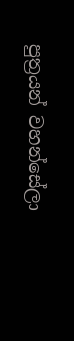පුත්‍රයන් වහන්සේලා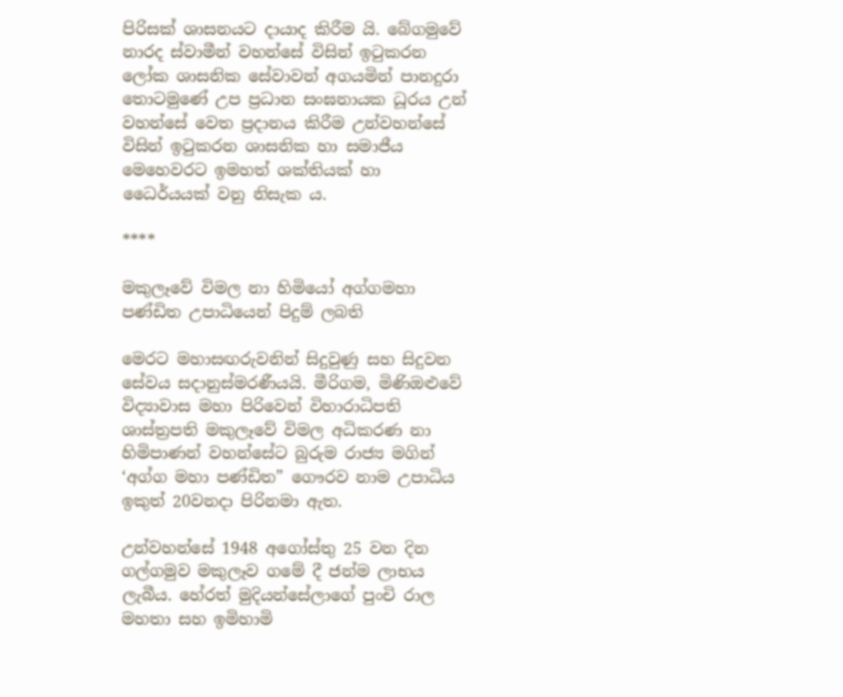පිරිසක් ශාසනයට දායාද කිරීම යි. බේගමුවේ නාරද ස්වාමීන් වහන්සේ විසින් ඉටුකරන ලෝක ශාසනික සේවාවන් අගයමින් පානදුරා තොටමුණේ උප ප්‍රධාන සංඝනායක ධූරය උන් වහන්සේ වෙත ප්‍රදානය කිරීම උන්වහන්සේ විසින් ඉටුකරන ශාසනික හා සමාජීය මෙහෙවරට ඉමහත් ශක්තියක් හා ධෛර්යයක් වනු නිසැක ය.

****

මකුලෑවේ විමල නා හිමියෝ අග්ගමහා පණ්ඩිත උපාධියෙන් පිදුම් ලබති

මෙරට මහාසඟරුවනින් සිදුවුණු සහ සිදුවන සේවය සදානුස්මරණීයයි. මීරිගම, මිණිඔළුවේ විද්‍යාවාස මහා පිරිවෙන් විහාරාධිපති ශාස්ත්‍රපති මකුලෑවේ විමල අධිකරණ නා හිමිපාණන් වහන්සේට බුරුම රාජ්‍ය මගින් ‘අග්ග මහා පණ්ඩිත” ගෞරව නාම උපාධිය ඉකුත් 20වනදා පිරිනමා ඇත.

උන්වහන්සේ 1948 අගෝස්තු 25 වන දින ගල්ගමුව මකුලෑව ගමේ දී ජන්ම ලාභය ලැබීය. හේරත් මුදියන්සේලාගේ පුංචි රාල මහතා සහ ඉමිහාමි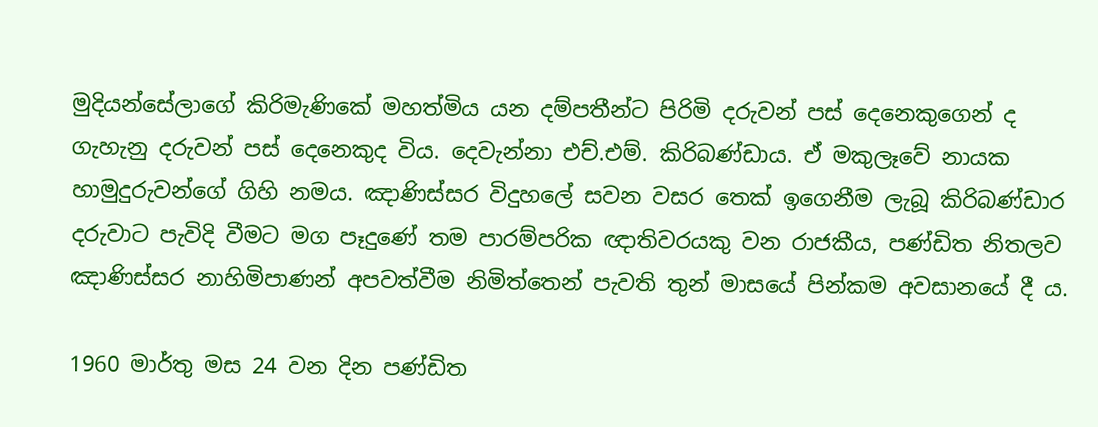මුදියන්සේලාගේ කිරිමැණිකේ මහත්මිය යන දම්පතීන්ට පිරිමි දරුවන් පස් දෙනෙකුගෙන් ද ගැහැනු දරුවන් පස් දෙනෙකුද විය. දෙවැන්නා එච්.එම්. කිරිබණ්ඩාය. ඒ මකුලෑවේ නායක හාමුදුරුවන්ගේ ගිහි නමය. ඤාණිස්සර විදුහලේ සවන වසර තෙක් ඉගෙනීම ලැබූ කිරිබණ්ඩාර දරුවාට පැවිදි වීමට මග පෑදුණේ තම පාරම්පරික ඥාතිවරයකු වන රාජකීය, පණ්ඩිත නිතලව ඤාණිස්සර නාහිමිපාණන් අපවත්වීම නිමිත්තෙන් පැවති තුන් මාසයේ පින්කම අවසානයේ දී ය.

1960 මාර්තු මස 24 වන දින පණ්ඩිත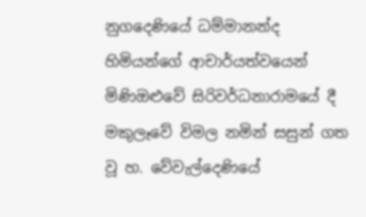නුගදෙණියේ ධම්මානන්ද හිමියන්ගේ ආචාර්යත්වයෙන් මිණිඔළුවේ සිරිවර්ධනාරාමයේ දී මකුලෑවේ විමල නමින් සසුන් ගත වූ හ. වේවැල්දෙණියේ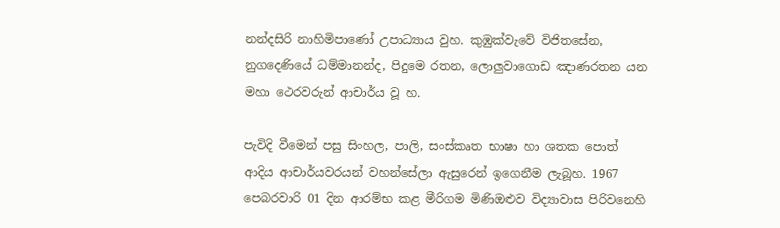නන්දසිරි නාහිමිපාණෝ උපාධ්‍යාය වුහ. කුඹුක්වැවේ විජිතසේන, නුගදෙණියේ ධම්මානන්ද, පිදුමෙ රතන, ලොලුවාගොඩ ඤාණරතන යන මහා ථෙරවරුන් ආචාර්ය වූ හ.

පැවිදි වීමෙන් පසු සිංහල, පාලි, සංස්කෘත භාෂා හා ශතක පොත් ආදිය ආචාර්යවරයන් වහන්සේලා ඇසුරෙන් ඉගෙනීම ලැබූහ. 1967 පෙබරවාරි 01 දින ආරම්භ කළ මීරිගම මිණිඔළුව විද්‍යාවාස පිරිවනෙහි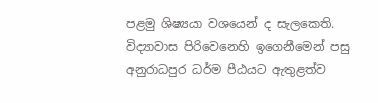පළමු ශිෂ්‍යයා වශයෙන් ද සැලකෙති. විද්‍යාවාස පිරිවෙනෙහි ඉගෙනීමෙන් පසු අනුරාධපුර ධර්ම පීඨයට ඇතුළත්ව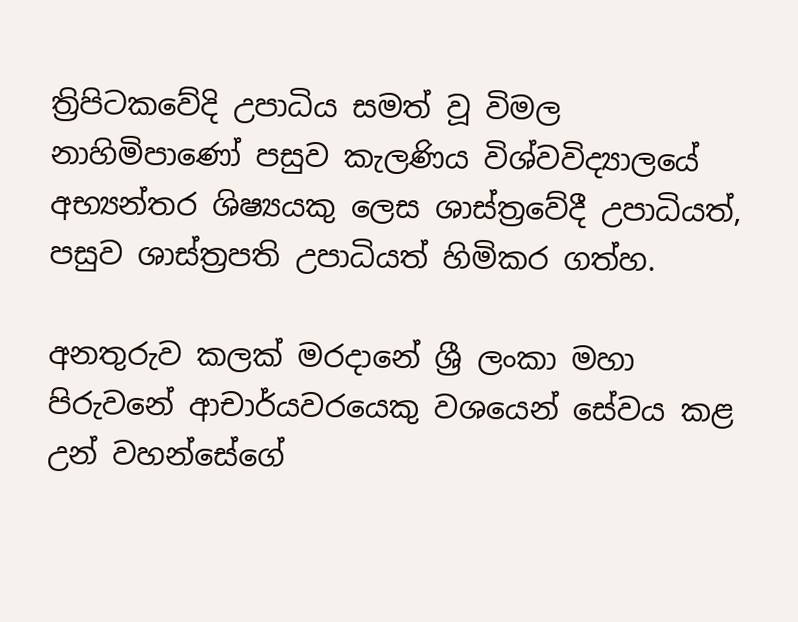ත්‍රිපිටකවේදි උපාධිය සමත් වූ විමල නාහිමිපාණෝ පසුව කැලණිය විශ්වවිද්‍යාලයේ අභ්‍යන්තර ශිෂ්‍යයකු ලෙස ශාස්ත්‍රවේදී උපාධියත්, පසුව ශාස්ත්‍රපති උපාධියත් හිමිකර ගත්හ.

අනතුරුව කලක් මරදානේ ශ්‍රී ලංකා මහා පිරුවනේ ආචාර්යවරයෙකු වශයෙන් සේවය කළ උන් වහන්සේගේ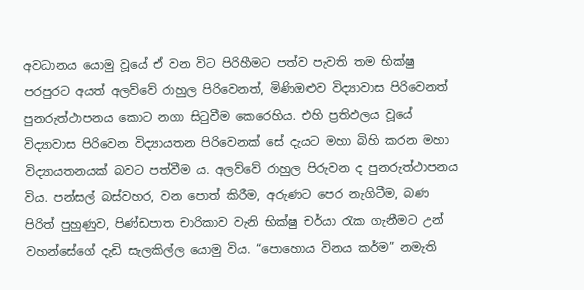අවධානය යොමු වූයේ ඒ වන විට පිරිහීමට පත්ව පැවති තම භික්ෂු පරපුරට අයත් අලව්වේ රාහුල පිරිවෙනත්, මිණිඔළුව විද්‍යාවාස පිරිවෙනත් පුනරුත්ථාපනය කොට නගා සිටුවීම කෙරෙහිය. එහි ප්‍රතිඵලය වූයේ විද්‍යාවාස පිරිවෙන විද්‍යායතන පිරිවෙනක් සේ දැයට මහා බිහි කරන මහා විද්‍යායතනයක් බවට පත්වීම ය. අලව්වේ රාහුල පිරුවන ද පුනරුත්ථාපනය විය. පන්සල් බස්වහර, වන පොත් කිරීම, අරුණට පෙර නැගිටීම, බණ පිරිත් පුහුණුව, පිණ්ඩපාත චාරිකාව වැනි භික්ෂු චර්යා රැක ගැනීමට උන් වහන්සේගේ දැඩි සැලකිල්ල යොමු විය. “පොහොය විනය කර්ම” නමැති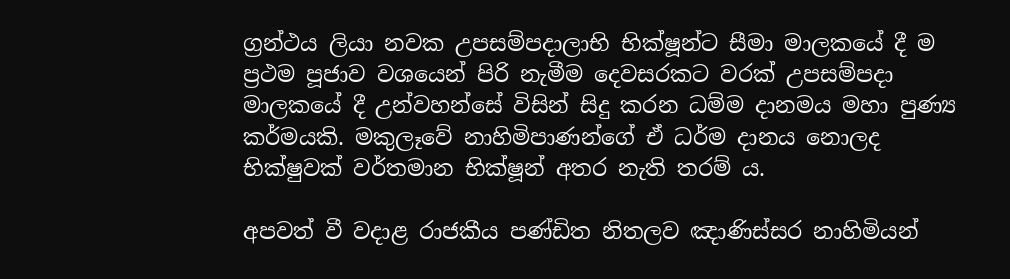ග්‍රන්ථය ලියා නවක උපසම්පදාලාභි භික්ෂූන්ට සීමා මාලකයේ දී ම ප්‍රථම පූජාව වශයෙන් පිරි නැමීම දෙවසරකට වරක් උපසම්පදා මාලකයේ දී උන්වහන්සේ විසින් සිදු කරන ධම්ම දානමය මහා පුණ්‍ය කර්මයකි. මකුලෑවේ නාහිමිපාණන්ගේ ඒ ධර්ම දානය නොලද භික්ෂුවක් වර්තමාන භික්ෂූන් අතර නැති තරම් ය.

අපවත් වී වදාළ රාජකීය පණ්ඩිත නිතලව ඤාණිස්සර නාහිමියන්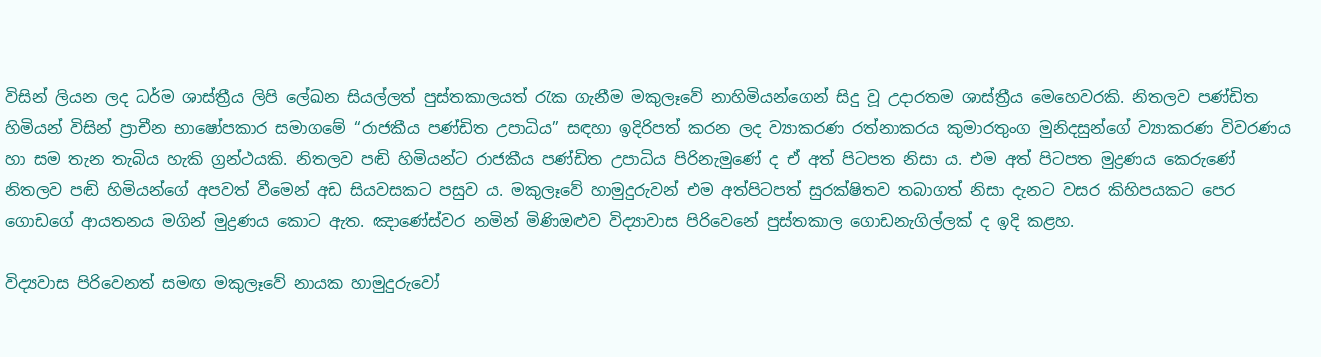විසින් ලියන ලද ධර්ම ශාස්ත්‍රීය ලිපි ලේඛන සියල්ලත් පුස්තකාලයත් රැක ගැනීම මකුලෑවේ නාහිමියන්ගෙන් සිදු වූ උදාරතම ශාස්ත්‍රීය මෙහෙවරකි. නිතලව පණ්ඩිත හිමියන් විසින් ප්‍රාචීන භාෂෝපකාර සමාගමේ “රාජකීය පණ්ඩිත උපාධිය” සඳහා ඉදිරිපත් කරන ලද ව්‍යාකරණ රත්නාකරය කුමාරතුංග මුනිදසුන්ගේ ව්‍යාකරණ විවරණය හා සම තැන තැබිය හැකි ග්‍රන්ථයකි. නිතලව පඬි හිමියන්ට රාජකීය පණ්ඩිත උපාධිය පිරිනැමුණේ ද ඒ අත් පිටපත නිසා ය. එම අත් පිටපත මුද්‍රණය කෙරුණේ නිතලව පඬි හිමියන්ගේ අපවත් වීමෙන් අඩ සියවසකට පසුව ය. මකුලෑවේ හාමුදුරුවන් එම අත්පිටපත් සුරක්ෂිතව තබාගත් නිසා දැනට වසර කිහිපයකට පෙර ගොඩගේ ආයතනය මගින් මුද්‍රණය කොට ඇත. ඤාණේස්වර නමින් මිණිඔළුව විද්‍යාවාස පිරිවෙනේ පුස්තකාල ගොඩනැගිල්ලක් ද ඉදි කළහ.

විද්‍යවාස පිරිවෙනත් සමඟ මකුලෑවේ නායක හාමුදුරුවෝ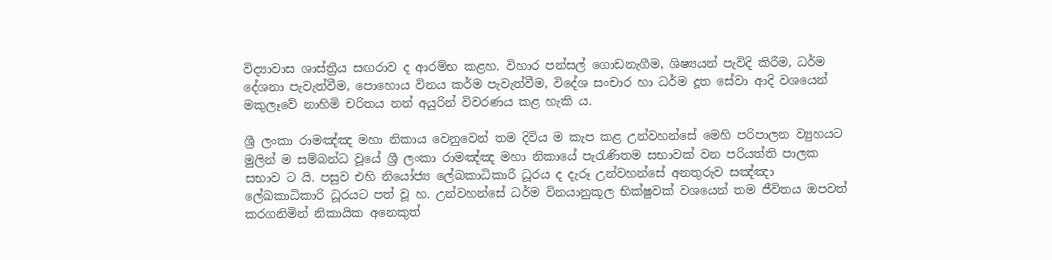විද්‍යාවාස ශාස්ත්‍රීය සඟරාව ද ආරම්භ කළහ. විහාර පන්සල් ගොඩනැගීම, ශිෂ්‍යයන් පැවිදි කිරීම, ධර්ම දේශනා පැවැත්වීම, පොහොය විනය කර්ම පැවැත්වීම, විදේශ සංචාර හා ධර්ම දූත සේවා ආදි වශයෙන් මකුලෑවේ නාහිමි චරිතය නන් අයුරින් විවරණය කළ හැකි ය.

ශ්‍රී ලංකා රාමඤ්ඤ මහා නිකාය වෙනුවෙන් තම දිවිය ම කැප කළ උන්වහන්සේ මෙහි පරිපාලන ව්‍යුහයට මුලින් ම සම්බන්ධ වූයේ ශ්‍රී ලංකා රාමඤ්ඤ මහා නිකායේ පැරැණිතම සභාවක් වන පරියත්ති පාලක සභාව ට යි. පසුව එහි නියෝජ්‍ය ලේඛකාධිකාරී ධූරය ද දැරූ උන්වහන්සේ අනතුරුව සඤ්ඤා ලේඛකාධිකාරි ධූරයට පත් වූ හ. උන්වහන්සේ ධර්ම විනයානුකූල භික්ෂුවක් වශයෙන් තම ජීවිතය ඔපවත් කරගනිමින් නිකායික අනෙකුත්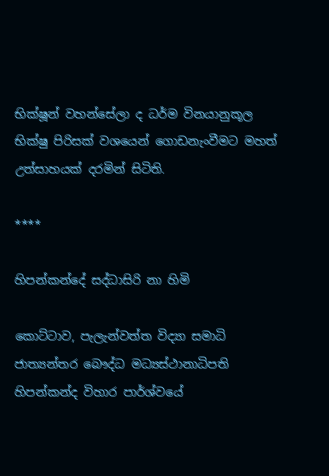භික්ෂූන් වහන්සේලා ද ධර්ම විනයානුකූල භික්ෂු පිරිසක් වශයෙන් ගොඩනැංවීමට මහත් උත්සාහයක් දරමින් සිටිති.

****

හිපන්කන්දේ සද්ධාසිරි නා හිමි

කොට්ටාව, පැලැන්වත්ත විද්‍යා සමාධි ජාත්‍යන්තර බෞද්ධ මධ්‍යස්ථානාධිපති හිපන්කන්ද විහාර පාර්ශ්වයේ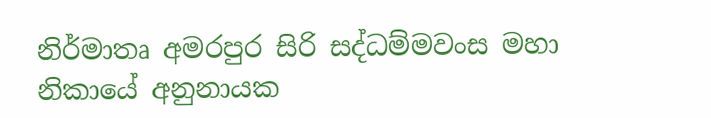නිර්මාතෘ අමරපුර සිරි සද්ධම්මවංස මහා නිකායේ අනුනායක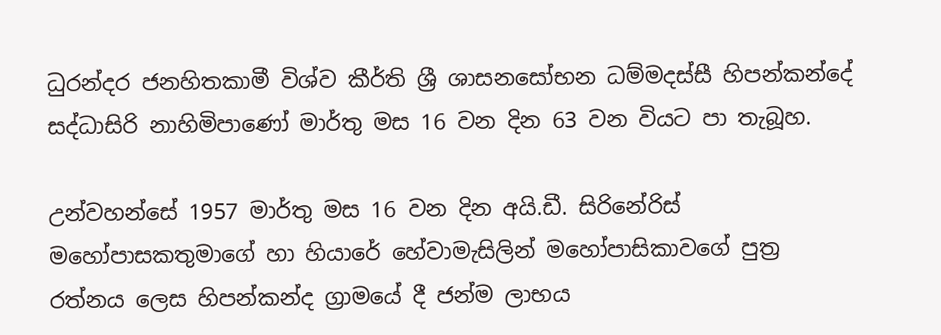ධුරන්දර ජනහිතකාමී විශ්ව කීර්ති ශ්‍රී ශාසනසෝභන ධම්මදස්සී හිපන්කන්දේ සද්ධාසිරි නාහිමිපාණෝ මාර්තු මස 16 වන දින 63 වන වියට පා තැබූහ.

උන්වහන්සේ 1957 මාර්තු මස 16 වන දින අයි.ඩී. සිරිනේරිස් මහෝපාසකතුමාගේ හා හියාරේ හේවාමැසිලින් මහෝපාසිකාවගේ පුත්‍ර රත්නය ලෙස හිපන්කන්ද ග්‍රාමයේ දී ජන්ම ලාභය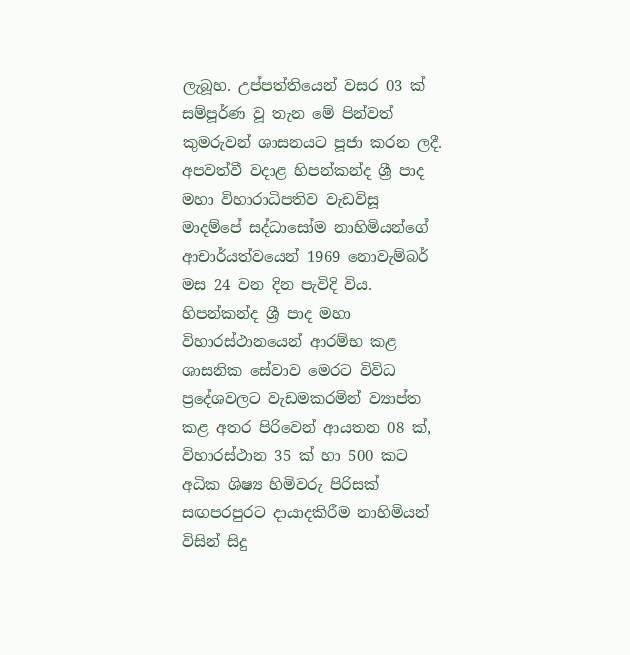ලැබූහ. උප්පත්තියෙන් වසර 03 ක් සම්පූර්ණ වූ තැන මේ පින්වත් කුමරුවන් ශාසනයට පූජා කරන ලදී. අපවත්වී වදාළ හිපන්කන්ද ශ්‍රී පාද මහා විහාරාධිපතිව වැඩවිසූ මාදම්පේ සද්ධාසෝම නාහිමියන්ගේ ආචාර්යත්වයෙන් 1969 නොවැම්බර් මස 24 වන දින පැවිදි විය. හිපන්කන්ද ශ්‍රී පාද මහා විහාරස්ථානයෙන් ආරම්භ කළ ශාසනික සේවාව මෙරට විවිධ ප්‍රදේශවලට වැඩමකරමින් ව්‍යාප්ත කළ අතර පිරිවෙන් ආයතන 08 ක්, විහාරස්ථාන 35 ක් හා 500 කට අධික ශිෂ්‍ය හිමිවරු පිරිසක් සඟපරපුරට දායාදකිරීම නාහිමියන් විසින් සිදු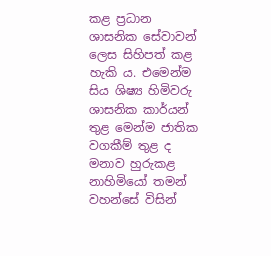කළ ප්‍රධාන ශාසනික සේවාවන් ලෙස සිහිපත් කළ හැකි ය. එමෙන්ම සිය ශිෂ්‍ය හිමිවරු ශාසනික කාර්යන් තුළ මෙන්ම ජාතික වගකීම් තුළ ද මනාව හුරුකළ නාහිමියෝ තමන් වහන්සේ විසින්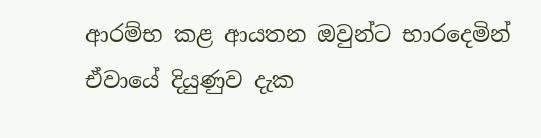ආරම්භ කළ ආයතන ඔවුන්ට භාරදෙමින් ඒවායේ දියුණුව දැක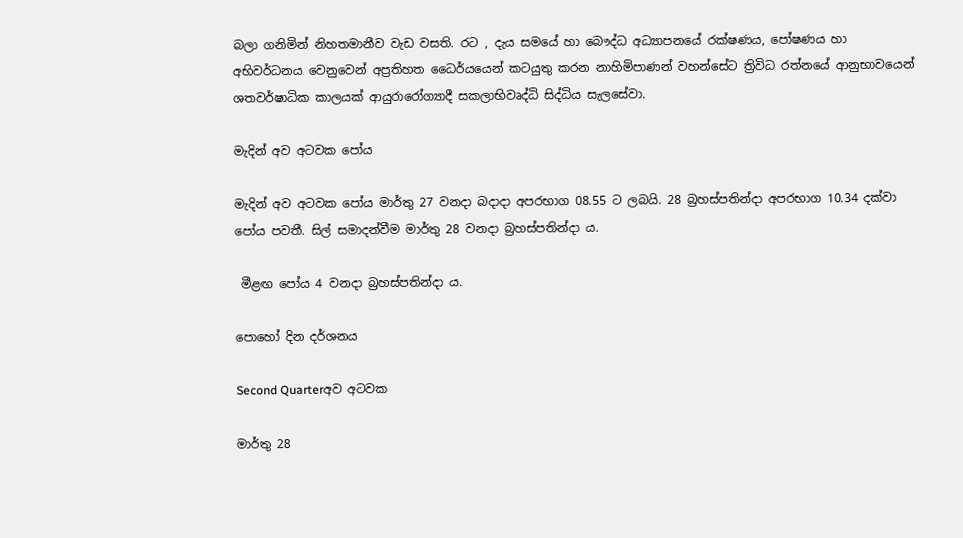බලා ගනිමින් නිහතමානීව වැඩ වසති. රට , දැය සමයේ හා බෞද්ධ අධ්‍යාපනයේ රක්ෂණය, පෝෂණය හා අභිවර්ධනය වෙනුවෙන් අප්‍රතිහත ධෛර්යයෙන් කටයුතු කරන නාහිමිපාණන් වහන්සේට ත්‍රිවිධ රත්නයේ ආනුභාවයෙන් ශතවර්ෂාධික කාලයක් ආයුරාරෝග්‍යාදී සකලාභිවෘද්ධි සිද්ධිය සැලසේවා.

මැදින් අව අටවක පෝය

මැදින් අව අටවක පෝය මාර්තු 27 වනදා බදාදා අපරභාග 08.55 ට ලබයි. 28 බ්‍රහස්පතින්දා අපරභාග 10.34 දක්වා පෝය පවතී. සිල් සමාදන්වීම මාර්තු 28 වනදා බ්‍රහස්පතින්දා ය.

 මීළඟ පෝය 4 වනදා බ්‍රහස්පතින්දා ය.

පොහෝ දින දර්ශනය

Second Quarterඅව අටවක

මාර්තු 28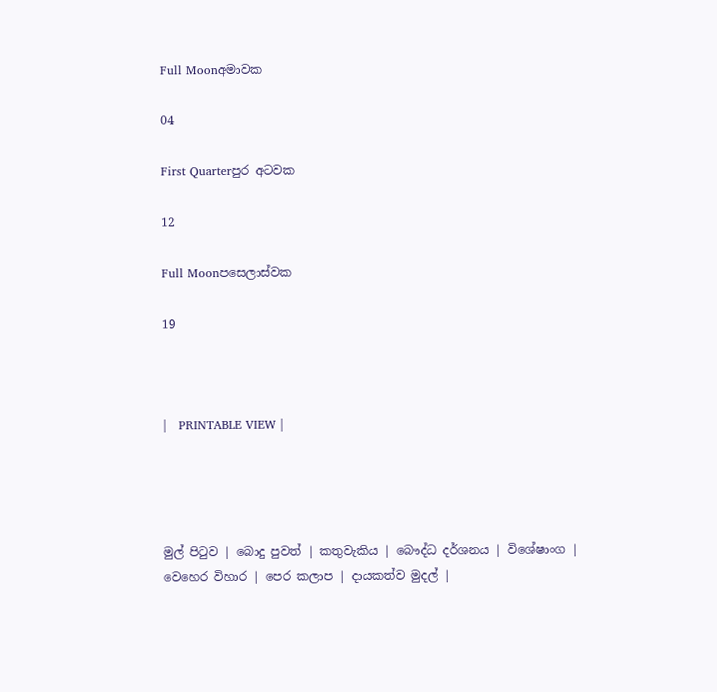Full Moonඅමාවක

04

First Quarterපුර අටවක

12

Full Moonපසෙලාස්වක

19



|   PRINTABLE VIEW |




මුල් පිටුව | බොදු පුවත් | කතුවැකිය | බෞද්ධ දර්ශනය | විශේෂාංග | වෙහෙර විහාර | පෙර කලාප | දායකත්ව මුදල් |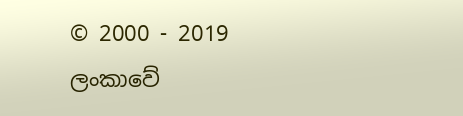© 2000 - 2019 ලංකාවේ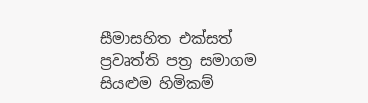සීමාසහිත එක්සත් ප්‍රවෘත්ති පත්‍ර සමාගම
සියළුම හිමිකම්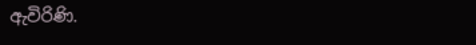ඇවිරිණි.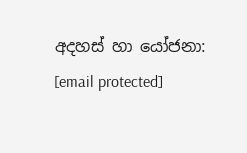අදහස් හා යෝජනා: [email protected]